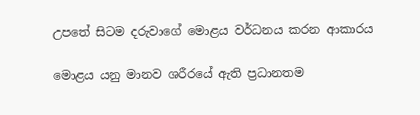උපතේ සිටම දරුවාගේ මොළය වර්ධනය කරන ආකාරය

මොළය යනු මානව ශරීරයේ ඇති ප්‍රධානතම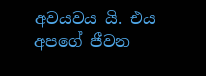අවයවය යි. එය අපගේ ජීවන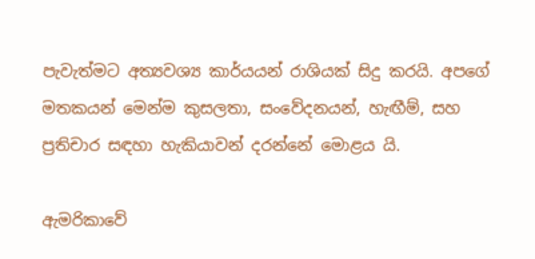පැවැත්මට අත්‍යවශ්‍ය කාර්යයන් රාශියක් සිදු කරයි. අපගේ මතකයන් මෙන්ම කුසලතා, සංවේදනයන්, හැඟීම්, සහ ප්‍රතිචාර සඳහා හැකියාවන් දරන්නේ මොළය යි.

ඇමරිකාවේ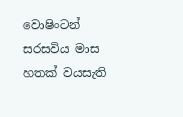වොෂිංටන් සරසවිය මාස හතක් වයසැති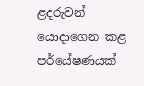ළදරුවන් යොදාගෙන කළ පර්යේෂණයක්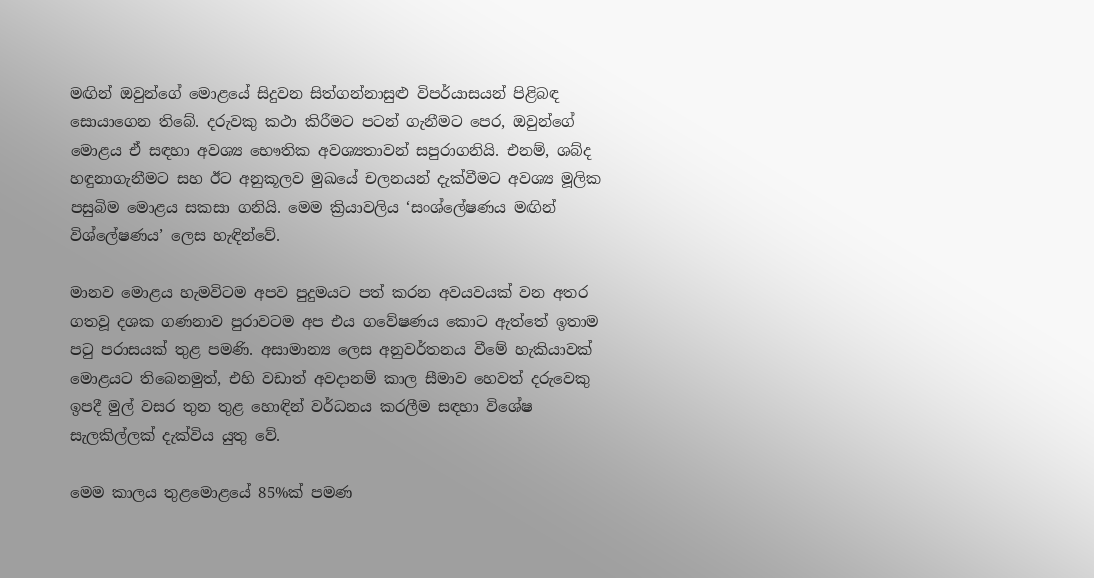මඟින් ඔවුන්ගේ මොළයේ සිදුවන සිත්ගන්නාසුළු විපර්යාසයන් පිළිබඳ සොයාගෙන තිබේ. දරුවකු කථා කිරීමට පටන් ගැනීමට පෙර, ඔවුන්ගේ මොළය ඒ සඳහා අවශ්‍ය භෞතික අවශ්‍යතාවන් සපුරාගනියි. එනම්, ශබ්ද හඳුනාගැනීමට සහ ඊට අනුකූලව මුඛයේ චලනයන් දැක්වීමට අවශ්‍ය මූලික පසුබිම මොළය සකසා ගනියි. මෙම ක්‍රියාවලිය ‘සංශ්ලේෂණය මඟින් විශ්ලේෂණය’ ලෙස හැඳින්වේ.

මානව මොළය හැමවිටම අපව පුදුමයට පත් කරන අවයවයක් වන අතර ගතවූ දශක ගණනාව පුරාවටම අප එය ගවේෂණය කොට ඇත්තේ ඉතාම පටු පරාසයක් තුළ පමණි. අසාමාන්‍ය ලෙස අනුවර්තනය වීමේ හැකියාවක් මොළයට තිබෙනමුත්, එහි වඩාත් අවදානම් කාල සීමාව හෙවත් දරුවෙකු ඉපදී මුල් වසර තුන තුළ හොඳින් වර්ධනය කරලීම සඳහා විශේෂ සැලකිල්ලක් දැක්විය යුතු වේ.

මෙම කාලය තුළමොළයේ 85%ක් පමණ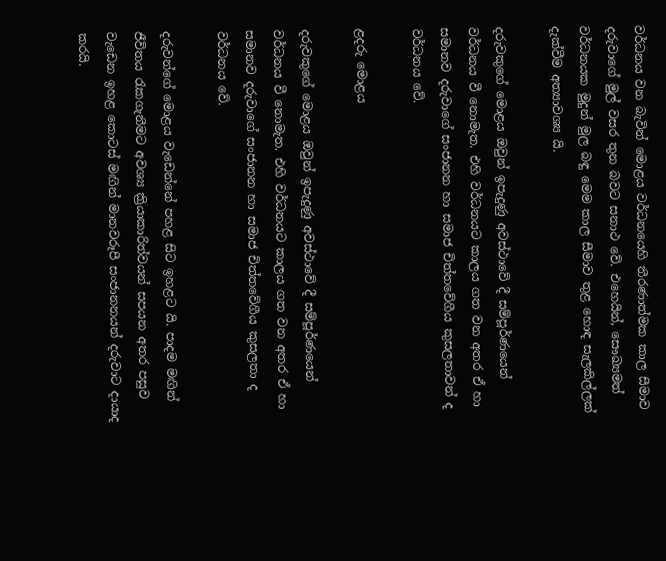වර්ධනය වන බැවින් මොළය වර්ධනයෙහි තීරණාත්මක කාල සීමාව දරුවාගේ මුල් වසර තුන බවට සනාථ වේ. එහෙයින්, සෞඛ්‍යමත් වර්ධනයක මුදුන් මුල බඳු මෙම කාල සීමාව තුළ හොඳ සැලකිල්ලක් දැක්වීම අත්‍යාවශ්‍ය යි.

දරුවකුගේ මොළය ඔවුන් ඉපැදුණු අවස්ථාවේ දී සම්පූර්ණයෙන් වර්ධනය වී නොමැත. එහි වර්ධනයට කාලය ගත වන අතර ඒ හා සමානව දරුවාගේ සංජානන හා සමාජ චිත්තවේගීය කුසලතාවන් ද වර්ධනය වේ.

ළදරු මොළය

දරුවකුගේ මොළය ඔවුන් ඉපැදුණු අවස්ථාවේ දී සම්පූර්ණයෙන් වර්ධනය වී නොමැත. එහි වර්ධනයට කාලය ගත වන අතර ඒ හා සමානව දරුවාගේ සංජානන හා සමාජ චිත්තවේගීය කුසලතා ද වර්ධනය වේ.

දරුවන්ගේ මොළය වැඩෙන්නේ පහළ සිට ඉහළට යි. පාදම මඟින් ජීවිතය රැකගැනීමට අවශ්‍ය ක්‍රියාකාරිත්වයන් සපයන අතර පසුව වැඩෙන ඉහළ කොටස් මඟින් මානවරූපී සංජානනයන් දරුවාට දායාද කරයි.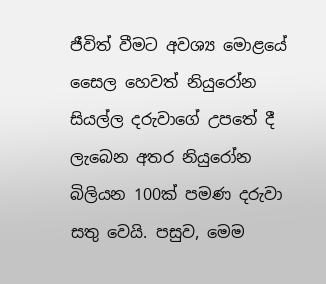ජීවිත් වීමට අවශ්‍ය මොළයේ සෛල හෙවත් නියුරෝන සියල්ල දරුවාගේ උපතේ දී ලැබෙන අතර නියුරෝන බිලියන 100ක් පමණ දරුවා සතු වෙයි. පසුව, මෙම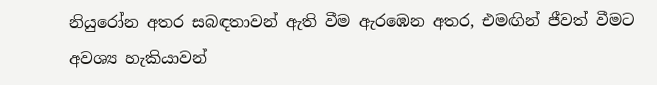නියුරෝන අතර සබඳතාවන් ඇති වීම ඇරඹෙන අතර, එමඟින් ජීවත් වීමට අවශ්‍ය හැකියාවන්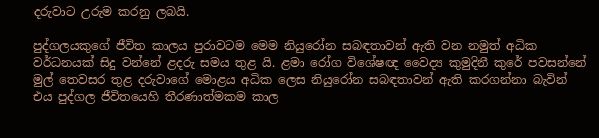දරුවාට උරුම කරනු ලබයි.

පුද්ගලයකුගේ ජීවිත කාලය පුරාවටම මෙම නියුරෝන සබඳතාවන් ඇති වන නමුත් අධික වර්ධනයක් සිදු වන්නේ ළදරු සමය තුළ යි. ළමා රෝග විශේෂඥ වෛද්‍ය කුමුදිනී කුරේ පවසන්නේ මුල් තෙවසර තුළ දරුවාගේ මොළය අධික ලෙස නියුරෝන සබඳතාවන් ඇති කරගන්නා බැවින් එය පුද්ගල ජීවිතයෙහි තීරණාත්මකම කාල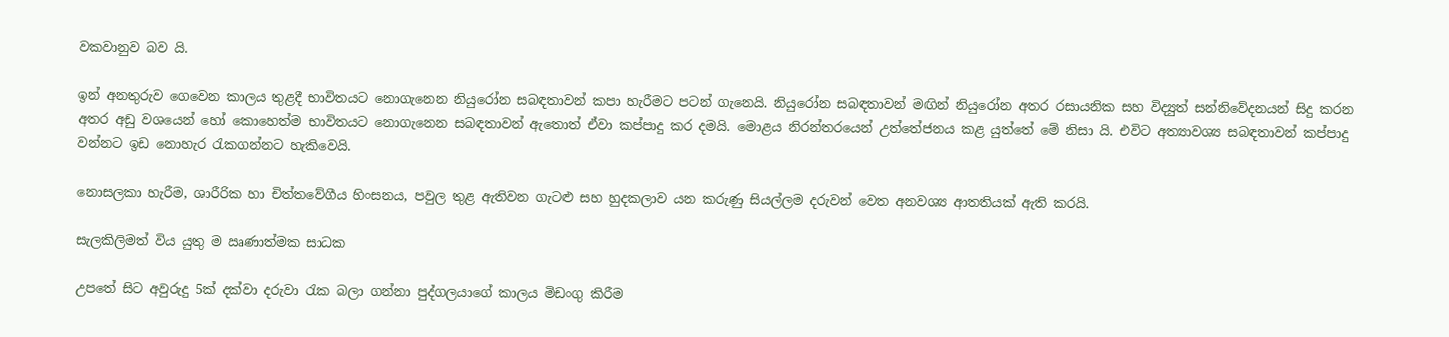වකවානුව බව යි.

ඉන් අනතුරුව ගෙවෙන කාලය තුළදී භාවිතයට නොගැනෙන නියුරෝන සබඳතාවන් කපා හැරීමට පටන් ගැනෙයි. නියුරෝන සබඳතාවන් මඟින් නියුරෝන අතර රසායනික සහ විද්‍යුත් සන්නිවේදනයන් සිදු කරන අතර අඩු වශයෙන් හෝ කොහෙත්ම භාවිතයට නොගැනෙන සබඳතාවන් ඇතොත් ඒවා කප්පාදු කර දමයි. මොළය නිරන්තරයෙන් උත්තේජනය කළ යුත්තේ මේ නිසා යි. එවිට අත්‍යාවශ්‍ය සබඳතාවන් කප්පාදු වන්නට ඉඩ නොහැර රැකගන්නට හැකිවෙයි.

නොසලකා හැරීම, ශාරීරික හා චිත්තවේගීය හිංසනය, පවුල තුළ ඇතිවන ගැටළු සහ හුදකලාව යන කරුණු සියල්ලම දරුවන් වෙත අනවශ්‍ය ආතතියක් ඇති කරයි.

සැලකිලිමත් විය යුතු ම ඍණාත්මක සාධක

උප‍තේ සිට අවුරුදු 5ක් දක්වා දරුවා රැක බලා ගන්නා පුද්ගලයාගේ කාලය මිඩංගු කිරීම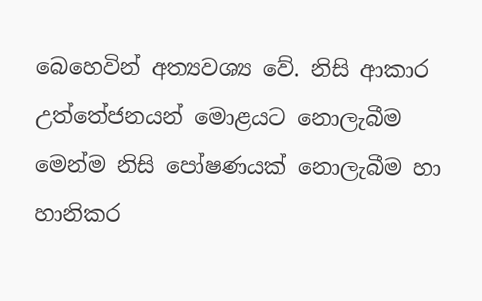බෙහෙවින් අත්‍යවශ්‍ය වේ. නිසි ආකාර උත්තේජනයන් මොළයට නොලැබීම මෙන්ම නිසි පෝෂණයක් නොලැබීම හා හානිකර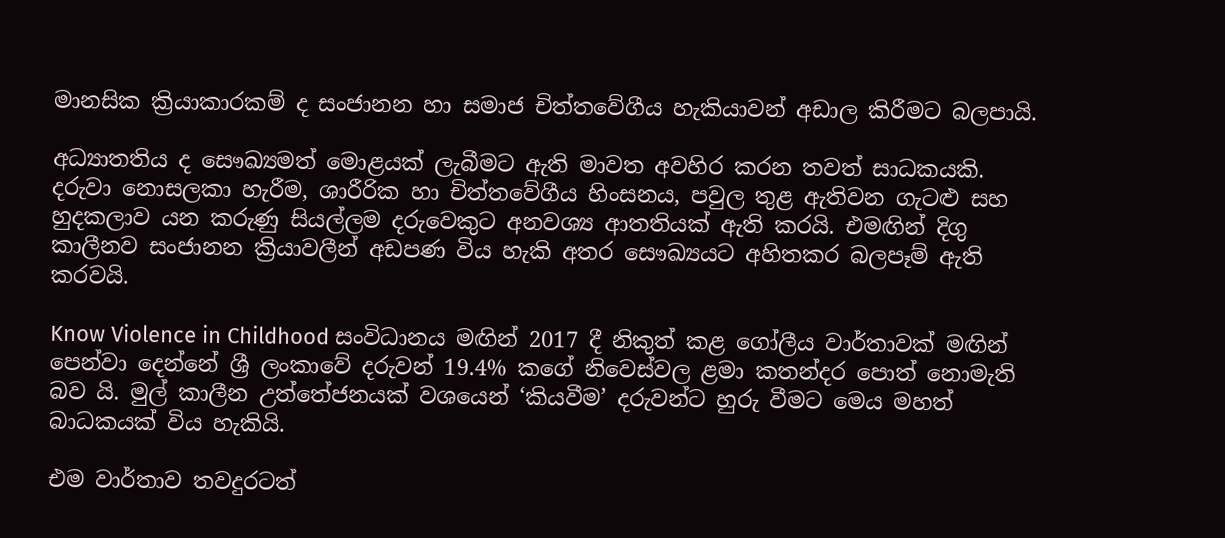මානසික ක්‍රියාකාරකම් ද සංජානන හා සමාජ චිත්තවේගීය හැකියාවන් අඩාල කිරීමට බලපායි.

අධ්‍යාතතිය ද සෞඛ්‍යමත් මොළයක් ලැබීමට ඇති මාවත අවහිර කරන තවත් සාධකයකි. දරුවා නොසලකා හැරීම, ශාරීරික හා චිත්තවේගීය හිංසනය, පවුල තුළ ඇතිවන ගැටළු සහ හුදකලාව යන කරුණු සියල්ලම දරුවෙකුට අනවශ්‍ය ආතතියක් ඇති කරයි. එමඟින් දිගු කාලීනව සංජානන ක්‍රියාවලීන් අඩපණ විය හැකි අතර සෞඛ්‍යයට අහිතකර බලපෑම් ඇති කරවයි.

Know Violence in Childhood සංවිධානය මඟින් 2017 දී නිකුත් කළ ගෝලීය වාර්තාවක් මඟින් පෙන්වා දෙන්නේ ශ්‍රී ලංකාවේ දරුවන් 19.4% කගේ නිවෙස්වල ළමා කතන්දර පොත් නොමැති බව යි. මුල් කාලීන උත්තේජනයක් වශයෙන් ‘කියවීම’ දරුවන්ට හුරු ‍වීමට මෙය මහත් බාධකයක් විය හැකියි.

එම වාර්තාව තවදුරටත්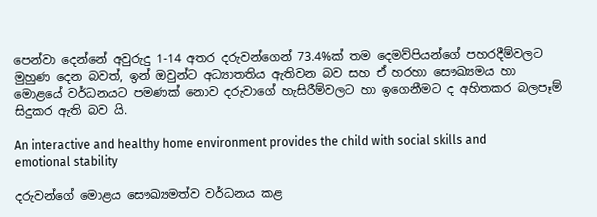පෙන්වා දෙන්නේ අවුරුදු 1-14 අතර දරුවන්ගෙන් 73.4%ක් තම දෙමව්පියන්ගේ පහරදීම්වලට මුහුණ දෙන බවත්, ඉන් ඔවුන්ට අධ්‍යාතතිය ඇතිවන බව සහ ඒ හරහා සෞඛ්‍යමය හා මොළයේ වර්ධනයට පමණක් නොව දරුවාගේ හැසිරීම්වලට හා ඉගෙනීමට ද අහිතකර බලපෑම් සිදුකර ඇති බව යි.

An interactive and healthy home environment provides the child with social skills and emotional stability

දරුවන්ගේ මොළය සෞඛ්‍යමත්ව වර්ධනය කළ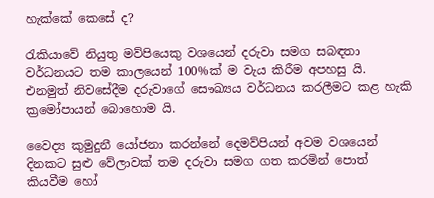හැක්කේ කෙසේ ද?

රැකියාවේ නියුතු මව්පියෙකු වශයෙන් දරුවා සමග සබඳතා වර්ධනයට තම කාලයෙන් 100%ක් ම වැය කිරීම අපහසු යි. එනමුත් නිවසේදීම දරුවාගේ සෞඛ්‍යය වර්ධනය කරලීමට කළ හැකි ක්‍රමෝපායන් බොහොම යි.

වෛද්‍ය කුමුදුනී යෝජනා කරන්නේ දෙමව්පියන් අවම වශයෙන් දිනකට සුළු වේලාවක් තම දරුවා සමග ගත කරමින් පොත් කියවීම හෝ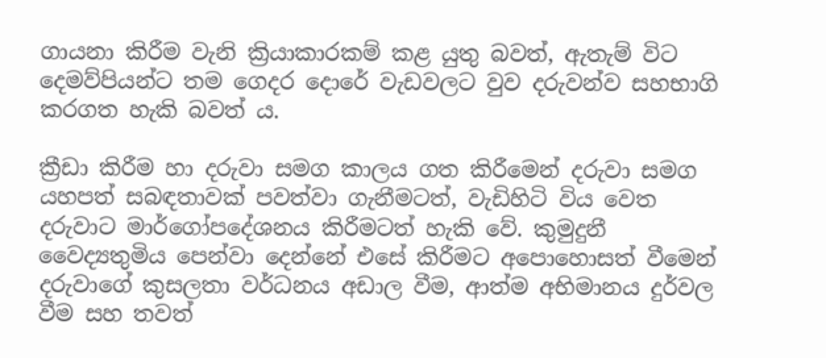ගායනා කිරීම වැනි ක්‍රියාකාරකම් කළ යුතු බවත්, ඇතැම් විට දෙමව්පියන්ට තම ගෙදර දොරේ වැඩවලට වුව දරුවන්ව සහභාගි කරගත හැකි බවත් ය.

ක්‍රීඩා කිරීම හා දරුවා සමග කාලය ගත කිරීමෙන් දරුවා සමග යහපත් සබඳතාවක් පවත්වා ගැනීමටත්, වැඩිහිටි විය වෙත දරුවාට මාර්ගෝපදේශනය කිරීමටත් හැකි වේ. කුමුදුනී වෛද්‍යතුමිය පෙන්වා දෙන්නේ එසේ කිරීමට අපොහොසත් වීමෙන් දරුවාගේ කුසලතා වර්ධනය අඩාල වීම, ආත්ම අභිමානය දුර්වල වීම සහ තවත්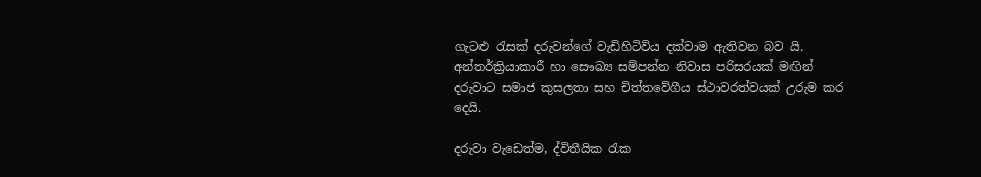ගැටළු රැසක් දරුවන්ගේ වැඩිහිටිවිය දක්වාම ඇතිවන බව යි. අන්තර්ක්‍රියාකාරී හා සෞඛ්‍ය සම්පන්න නිවාස පරිසරයක් මඟින් දරුවාට සමාජ කුසලතා සහ චිත්තවේගීය ස්ථාවරත්වයක් උරුම කර දෙයි.

දරුවා වැඩෙත්ම, ද්විතීයික රැක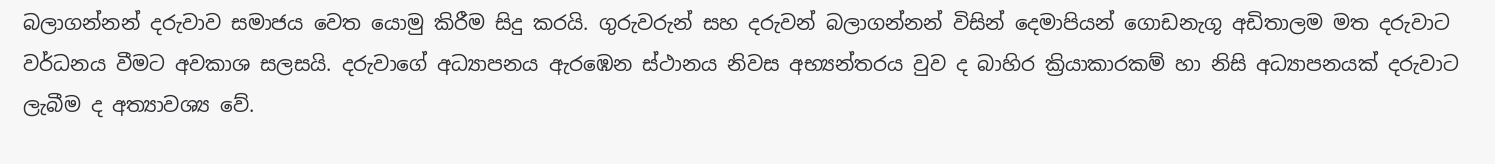බලාගන්නන් දරුවාව සමාජය වෙත යොමු කිරීම සිදු කරයි. ගුරුවරුන් සහ දරුවන් බලාගන්නන් විසින් දෙමාපියන් ගොඩනැගූ අඩිතාලම මත දරුවාට වර්ධනය වීමට අවකාශ සලසයි. දරුවාගේ අධ්‍යාපනය ඇරඹෙන ස්ථානය නිවස අභ්‍යන්තරය වුව ද බාහිර ක්‍රියාකාරකම් හා නිසි අධ්‍යාපනයක් දරුවාට ලැබීම ද අත්‍යාවශ්‍ය වේ.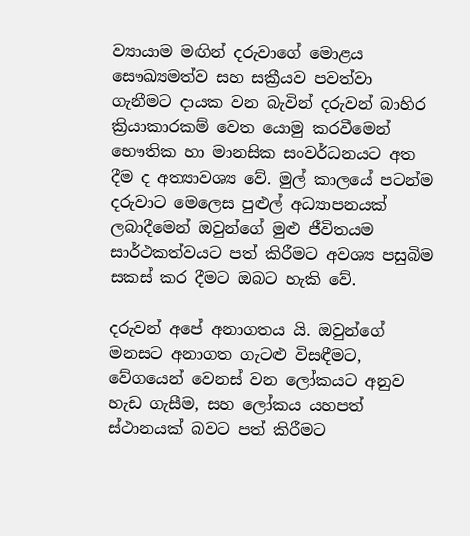ව්‍යායාම මඟින් දරුවාගේ මොළය සෞඛ්‍යමත්ව සහ සක්‍රීයව පවත්වා ගැනීමට දායක වන බැවින් දරුවන් බාහිර ක්‍රියාකාරකම් වෙත යොමු කරවීමෙන් භෞතික හා මානසික සංවර්ධනයට අත දීම ද අත්‍යාවශ්‍ය වේ. මුල් කාලයේ පටන්ම දරුවාට මෙලෙස පුළුල් අධ්‍යාපනයක් ලබාදීමෙන් ඔවුන්ගේ මුළු ජීවිතයම සාර්ථකත්වයට පත් කිරීමට අවශ්‍ය පසුබිම සකස් කර දීමට ඔබට හැකි වේ.

දරුවන් අපේ අනාගතය යි. ඔවුන්ගේ මනසට අනාගත ගැටළු විසඳීමට, වේගයෙන් වෙනස් වන ලෝකයට අනුව හැඩ ගැසීම, සහ ලෝකය යහපත් ස්ථානයක් බවට පත් කිරීමට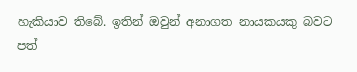හැකියාව තිබේ. ඉතින් ඔවුන් අනාගත නායකයකු බවට පත්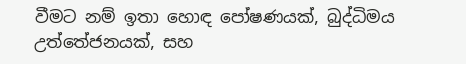වීමට නම් ඉතා හොඳ ‍පෝෂණයක්, බුද්ධිමය උත්තේජනයක්, සහ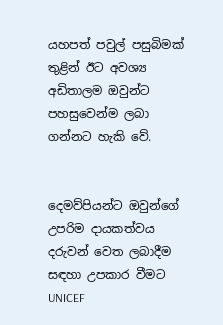යහපත් ‍පවුල් පසුබිමක් තුළින් ඊට අවශ්‍ය අඩිතාලම ඔවුන්ට පහසුවෙන්ම ලබා ගන්නට හැකි වේ.


දෙමව්පියන්ට ඔවුන්ගේ උපරිම දායකත්වය දරුවන් වෙත ලබාදීම සඳහා උපකාර වීමට UNICEF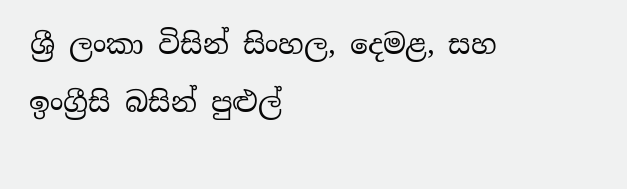ශ්‍රී ලංකා විසින් සිංහල, දෙමළ, සහ ඉංග්‍රීසි බසින් පුළුල්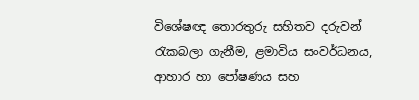විශේෂඥ තොරතුරු සහිතව දරුවන් රැකබලා ගැනීම, ළමාවිය සංවර්ධනය, ආහාර හා පෝෂණය සහ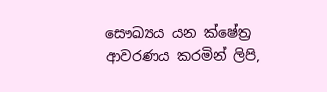සෞඛ්‍යය යන ක්ෂේත්‍ර ආවරණය කරමින් ලිපි,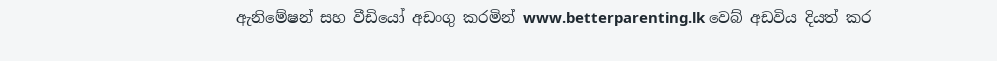ඇනිමේෂන් සහ වීඩියෝ අඩංගු කරමින් www.betterparenting.lk වෙබ් අඩවිය දියත් කර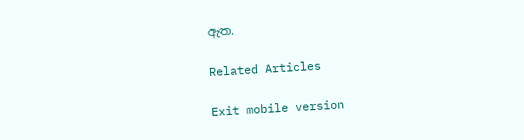ඇත.

Related Articles

Exit mobile version